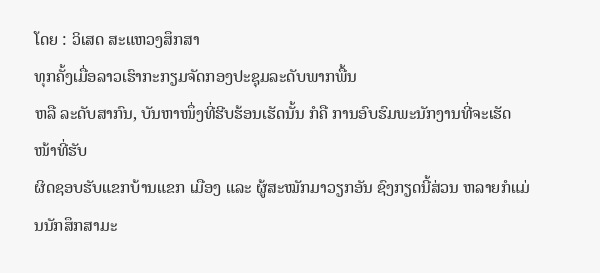ໂດຍ : ວິເສດ ສະແຫວງສຶກສາ
ທຸກຄັ້ງເມື່ອລາວເຮົາກະກຽມຈັດກອງປະຊຸມລະດັບພາກພື້ນ
ຫລື ລະດັບສາກົນ, ບັນຫາໜຶ່ງທີ່ຮີບຮ້ອນເຮັດນັ້ນ ກໍຄື ການອົບຮົມພະນັກງານທີ່ຈະເຮັດໜ້າທີ່ຮັບ
ຜິດຊອບຮັບແຂກບ້ານແຂກ ເມືອງ ແລະ ຜູ້ສະໝັກມາວຽກອັນ ຊົງກຽດນີ້ສ່ວນ ຫລາຍກໍແມ່ນນັກສຶກສາມະ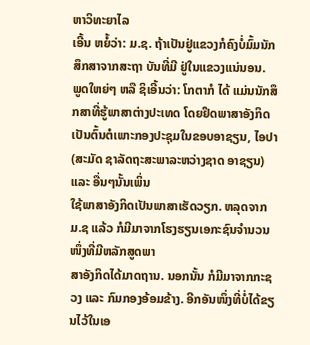ຫາວິທະຍາໄລ
ເອີ້ນ ຫຍໍ້ວ່າ: ມ.ຊ. ຖ້າເປັນຢູ່ແຂວງກໍຄົງບໍ່ມົ້ມນັກສຶກສາຈາກສະຖາ ບັນທີ່ມີ ຢູ່ໃນແຂວງແນ່ນອນ.
ພູດໃຫຍ່ໆ ຫລື ຊິເອີ້ນວ່າ: ໂກຕາກໍ ໄດ້ ແມ່ນນັກສຶກສາທີ່ຮູ້ພາສາຕ່າງປະເທດ ໂດຍຢຶດພາສາອັງກິດ
ເປັນຕົ້ນຕໍເພາະກອງປະຊຸມໃນຂອບອາຊຽນ, ໄອປາ (ສະມັດ ຊາລັດຖະສະພາລະຫວ່າງຊາດ ອາຊຽນ) ແລະ ອື່ນໆນັ້ນເພິ່ນ
ໃຊ້ພາສາອັງກິດເປັນພາສາເຮັດວຽກ. ຫລຸດຈາກ ມ.ຊ ແລ້ວ ກໍມີມາຈາກໂຮງຮຽນເອກະຊົນຈຳນວນໜຶ່ງທີ່ມີຫລັກສູດພາ
ສາອັງກິດໄດ້ມາດຖານ. ນອກນັ້ນ ກໍມີມາຈາກກະຊວງ ແລະ ກົມກອງອ້ອມຂ້າງ. ອີກອັນໜຶ່ງທີ່ບໍ່ໄດ້ຂຽນໄວ້ໃນເອ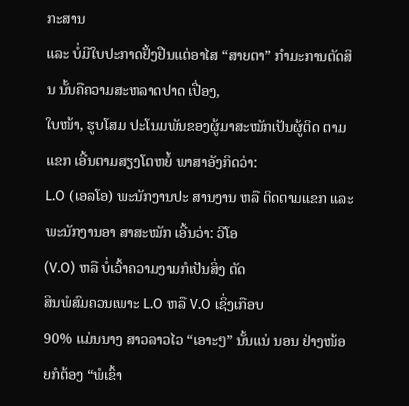ກະສານ
ແລະ ບໍ່ມີໃບປະກາດຢັ້ງຢືນແຕ່ອາໄສ “ສາຍຕາ” ກຳມະການຕັດສິນ ນັ້ນຄືຄວາມສະຫລາດປາດ ເປື່ອງ,
ໃບໜ້າ, ຮູບໂສມ ປະໂນມພັນຂອງຜູ້ມາສະໝັກເປັນຜູ້ຕິດ ຕາມແຂກ ເອີ້ນຕາມສຽງໂຕຫຍໍ້ ພາສາອັງກິດວ່າ:
L.O (ເອລໂອ) ພະນັກງານປະ ສານງານ ຫລື ຕິດຕາມແຂກ ແລະ ພະນັກງານອາ ສາສະໝັກ ເອີ້ນວ່າ: ວີໂອ
(V.O) ຫລື ບໍ່ເວົ້າຄວາມງາມກໍເປັນສິ່ງ ຕັດ
ສິນພໍສົມຄວນເພາະ L.O ຫລື V.O ເຊິ່ງເກືອບ
90% ແມ່ນນາງ ສາວລາວໄວ “ເອາະໆ” ນັ້ນແນ່ ນອນ ຢ່າງໜ້ອຍກໍຕ້ອງ “ພໍເຂົ້າ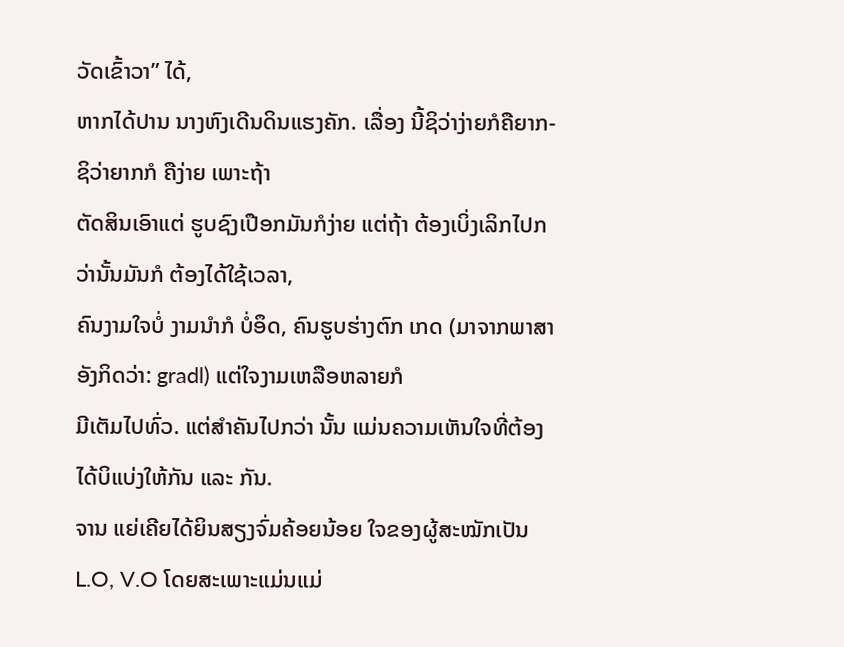ວັດເຂົ້າວາ” ໄດ້,
ຫາກໄດ້ປານ ນາງຫົງເດີນດິນແຮງຄັກ. ເລື່ອງ ນີ້ຊິວ່າງ່າຍກໍຄືຍາກ-ຊິວ່າຍາກກໍ ຄືງ່າຍ ເພາະຖ້າ
ຕັດສິນເອົາແຕ່ ຮູບຊົງເປືອກມັນກໍງ່າຍ ແຕ່ຖ້າ ຕ້ອງເບິ່ງເລິກໄປກວ່ານັ້ນມັນກໍ ຕ້ອງໄດ້ໃຊ້ເວລາ,
ຄົນງາມໃຈບໍ່ ງາມນຳກໍ ບໍ່ອຶດ, ຄົນຮູບຮ່າງຕົກ ເກດ (ມາຈາກພາສາອັງກິດວ່າ: gradl) ແຕ່ໃຈງາມເຫລືອຫລາຍກໍ
ມີເຕັມໄປທົ່ວ. ແຕ່ສຳຄັນໄປກວ່າ ນັ້ນ ແມ່ນຄວາມເຫັນໃຈທີ່ຕ້ອງ ໄດ້ບິແບ່ງໃຫ້ກັນ ແລະ ກັນ.
ຈານ ແຍ່ເຄີຍໄດ້ຍິນສຽງຈົ່ມຄ້ອຍນ້ອຍ ໃຈຂອງຜູ້ສະໝັກເປັນ L.O, V.O ໂດຍສະເພາະແມ່ນແມ່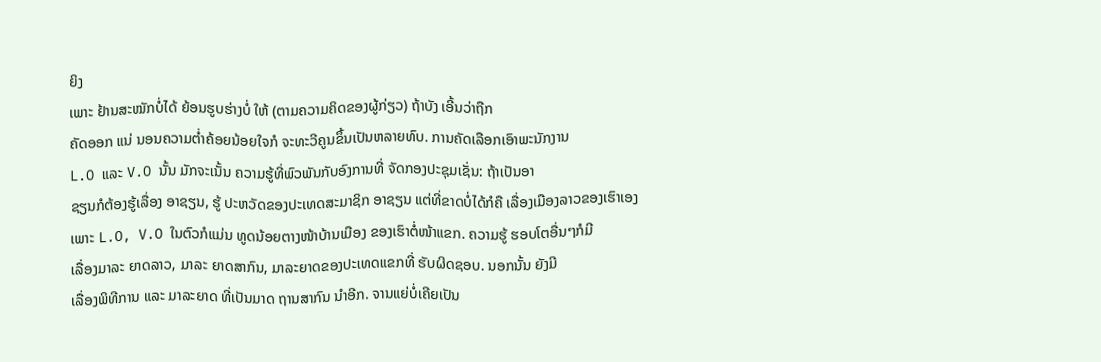ຍິງ
ເພາະ ຢ້ານສະໝັກບໍ່ໄດ້ ຍ້ອນຮູບຮ່າງບໍ່ ໃຫ້ (ຕາມຄວາມຄິດຂອງຜູ້ກ່ຽວ) ຖ້າບັງ ເອີ້ນວ່າຖືກ
ຄັດອອກ ແນ່ ນອນຄວາມຕ່ຳຄ້ອຍນ້ອຍໃຈກໍ ຈະທະວີຄູນຂຶ້ນເປັນຫລາຍທົບ. ການຄັດເລືອກເອົາພະນັກງານ
L.O ແລະ V.O ນັ້ນ ມັກຈະເນັ້ນ ຄວາມຮູ້ທີ່ພົວພັນກັບອົງການທີ່ ຈັດກອງປະຊຸມເຊັ່ນ: ຖ້າເປັນອາ
ຊຽນກໍຕ້ອງຮູ້ເລື່ອງ ອາຊຽນ, ຮູ້ ປະຫວັດຂອງປະເທດສະມາຊິກ ອາຊຽນ ແຕ່ທີ່ຂາດບໍ່ໄດ້ກໍຄື ເລື່ອງເມືອງລາວຂອງເຮົາເອງ
ເພາະ L.O, V.O ໃນຕົວກໍແມ່ນ ທູດນ້ອຍຕາງໜ້າບ້ານເມືອງ ຂອງເຮົາຕໍ່ໜ້າແຂກ. ຄວາມຮູ້ ຮອບໂຕອື່ນໆກໍມີ
ເລື່ອງມາລະ ຍາດລາວ, ມາລະ ຍາດສາກົນ, ມາລະຍາດຂອງປະເທດແຂກທີ່ ຮັບຜິດຊອບ. ນອກນັ້ນ ຍັງມີ
ເລື່ອງພິທີການ ແລະ ມາລະຍາດ ທີ່ເປັນມາດ ຖານສາກົນ ນຳອີກ. ຈານແຍ່ບໍ່ເຄີຍເປັນ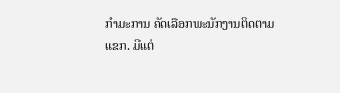ກຳມະການ ຄັດເລືອກພະນັກງານຕິດຕາມ
ແຂກ. ມີແຕ່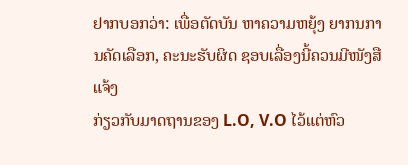ຢາກບອກວ່າ: ເພື່ອຕັດບັນ ຫາຄວາມຫຍຸ້ງ ຍາກນການຄັດເລືອກ, ຄະນະຮັບຜິດ ຊອບເລື່ອງນີ້ຄວນມີໜັງສືແຈ້ງ
ກ່ຽວກັບມາດຖານຂອງ L.O, V.O ໄວ້ແຕ່ຫົວ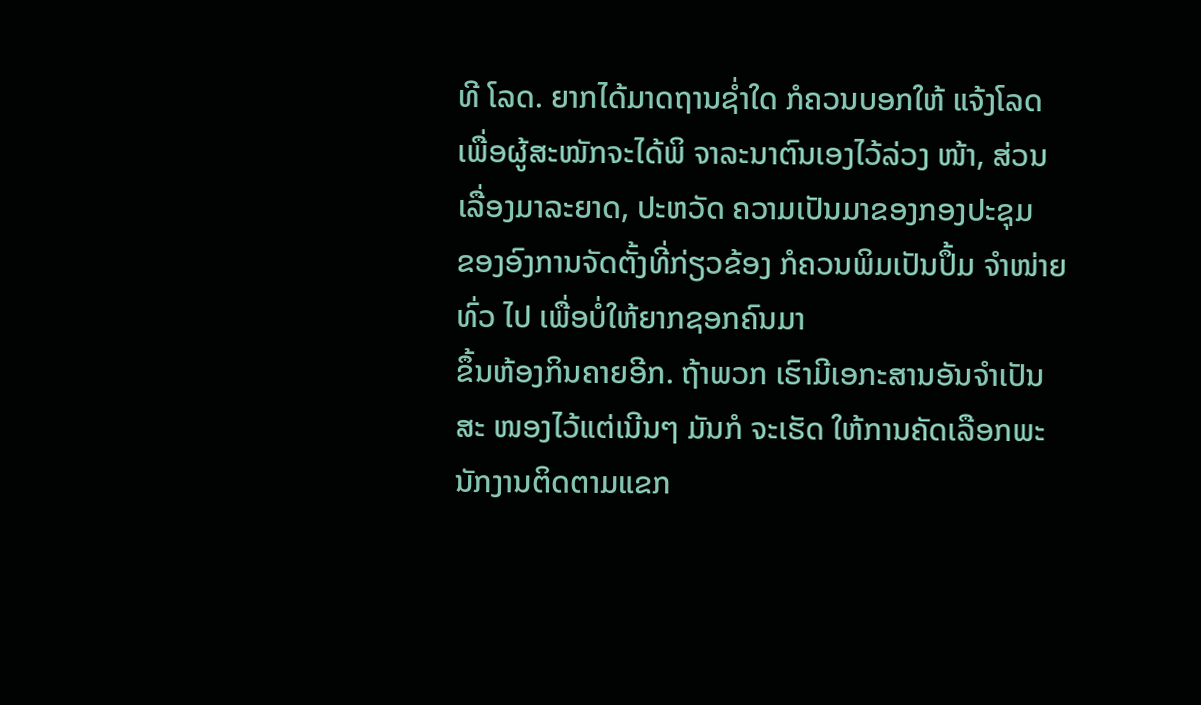ທີ ໂລດ. ຍາກໄດ້ມາດຖານຊ່ຳໃດ ກໍຄວນບອກໃຫ້ ແຈ້ງໂລດ
ເພື່ອຜູ້ສະໝັກຈະໄດ້ພິ ຈາລະນາຕົນເອງໄວ້ລ່ວງ ໜ້າ, ສ່ວນ ເລື່ອງມາລະຍາດ, ປະຫວັດ ຄວາມເປັນມາຂອງກອງປະຊຸມ
ຂອງອົງການຈັດຕັ້ງທີ່ກ່ຽວຂ້ອງ ກໍຄວນພິມເປັນປຶ້ມ ຈຳໜ່າຍທົ່ວ ໄປ ເພື່ອບໍ່ໃຫ້ຍາກຊອກຄົນມາ
ຂຶ້ນຫ້ອງກິນຄາຍອີກ. ຖ້າພວກ ເຮົາມີເອກະສານອັນຈຳເປັນສະ ໜອງໄວ້ແຕ່ເນີນໆ ມັນກໍ ຈະເຮັດ ໃຫ້ການຄັດເລືອກພະນັກງານຕິດຕາມແຂກ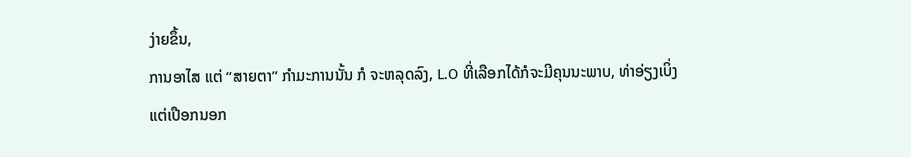ງ່າຍຂຶ້ນ,
ການອາໄສ ແຕ່ “ສາຍຕາ” ກຳມະການນັ້ນ ກໍ ຈະຫລຸດລົງ, L.O ທີ່ເລືອກໄດ້ກໍຈະມີຄຸນນະພາບ, ທ່າອ່ຽງເບິ່ງ
ແຕ່ເປືອກນອກ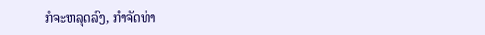ກໍຈະຫລຸດລົງ, ກຳຈັດທ່າ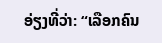ອ່ຽງທີ່ວ່າ: “ເລືອກຄົນ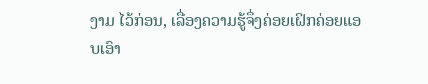ງາມ ໄວ້ກ່ອນ, ເລື່ອງຄວາມຮູ້ຈຶ່ງຄ່ອຍເຝິກຄ່ອຍແອບເອົາ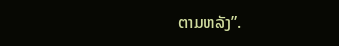ຕາມຫລັງ”.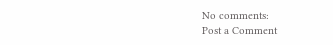No comments:
Post a Comment